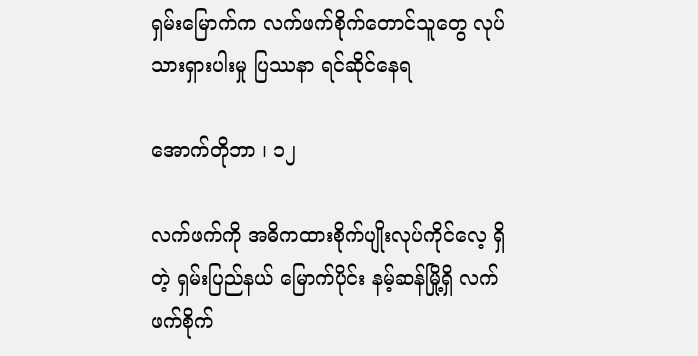ရှမ်းမြောက်က လက်ဖက်စိုက်တောင်သူတွေ လုပ်သားရှားပါးမှု ပြဿနာ ရင်ဆိုင်နေရ

အောက်တိုဘာ ၊ ၁၂

လက်ဖက်ကို အဓိကထားစိုက်ပျိုးလုပ်ကိုင်လေ့ ရှိတဲ့ ရှမ်းပြည်နယ် မြောက်ပိုင်း နမ့်ဆန်မြို့ရှိ လက်ဖက်စိုက်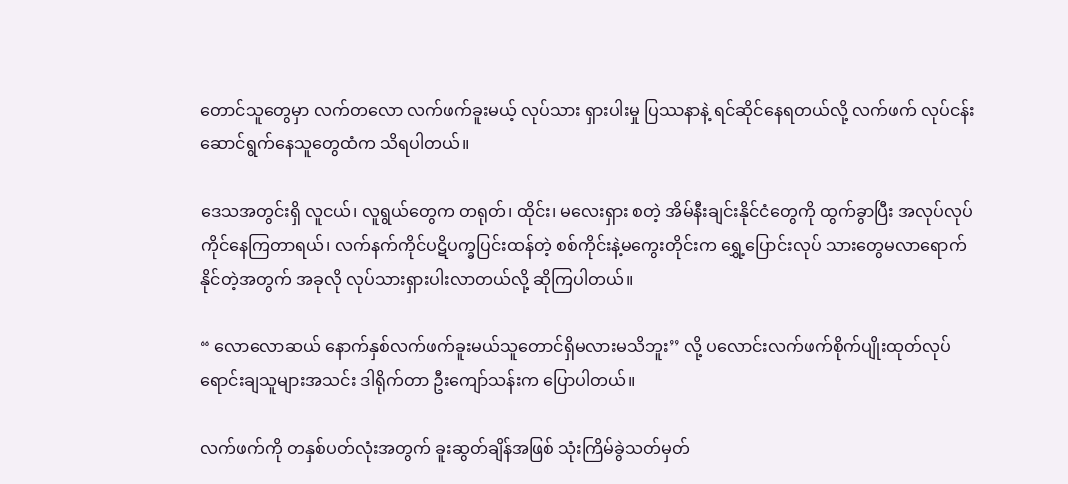တောင်သူတွေမှာ လက်တလော လက်ဖက်ခူးမယ့် လုပ်သား ရှားပါးမှု ပြဿနာနဲ့ ရင်ဆိုင်နေရတယ်လို့ လက်ဖက် လုပ်ငန်းဆောင်ရွက်နေသူတွေထံက သိရပါတယ်။

ဒေသအတွင်းရှိ လူငယ်၊ လူရွယ်တွေက တရုတ်၊ ထိုင်း၊ မလေးရှား စတဲ့ အိမ်နီးချင်းနိုင်ငံတွေကို ထွက်ခွာပြီး အလုပ်လုပ်ကိုင်နေကြတာရယ်၊ လက်နက်ကိုင်ပဋိပက္ခပြင်းထန်တဲ့ စစ်ကိုင်းနဲ့မကွေးတိုင်းက ရွှေ့ပြောင်းလုပ် သားတွေမလာရောက်နိုင်တဲ့အတွက် အခုလို လုပ်သားရှားပါးလာတယ်လို့ ဆိုကြပါတယ်။

“ လောလောဆယ် နောက်နှစ်လက်ဖက်ခူးမယ်သူတောင်ရှိမလားမသိဘူး’’ လို့ ပလောင်းလက်ဖက်စိုက်ပျိုးထုတ်လုပ် ရောင်းချသူများအသင်း ဒါရိုက်တာ ဦးကျော်သန်းက ပြောပါတယ်။

လက်ဖက်ကို တနှစ်ပတ်လုံးအတွက် ခူးဆွတ်ချိန်အဖြစ် သုံးကြိမ်ခွဲသတ်မှတ်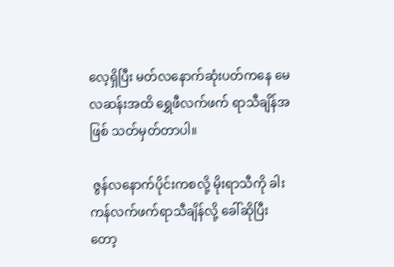လေ့ရှိပြီး မတ်လနောက်ဆုံးပတ်ကနေ မေလဆန်းအထိ ရွှေဖီလက်ဖက် ရာသီချိန်အဖြစ် သတ်မှတ်တာပါ။

 ဇွန်လနောက်ပိုင်းကစလို့ မိုးရာသီကို ခါးကန်လက်ဖက်ရာသီချိန်လို့ ခေါ်ဆိုပြီးတော့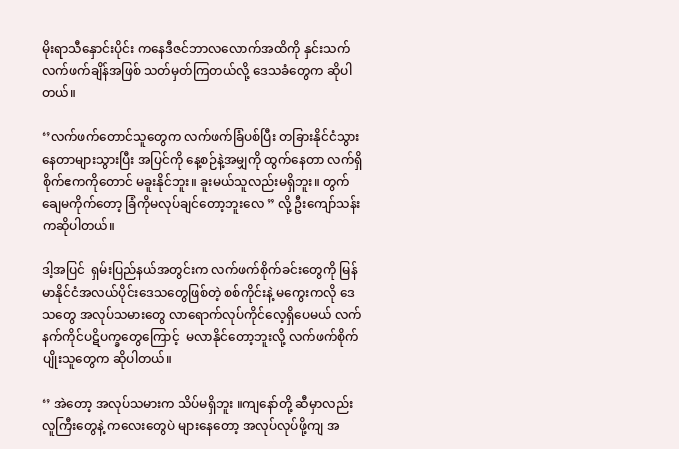မိုးရာသီနှောင်းပိုင်း ကနေဒီဇင်ဘာလလောက်အထိကို နှင်းသက် လက်ဖက်ချိန်အဖြစ် သတ်မှတ်ကြတယ်လို့ ဒေသခံတွေက ဆိုပါတယ်။

‘’လက်ဖက်တောင်သူတွေက လက်ဖက်ခြံပစ်ပြီး တခြားနိုင်ငံသွားနေတာများသွားပြီး အပြင်ကို နေ့စဉ်နဲ့အမျှကို ထွက်နေတာ လက်ရှိစိုက်ဧကကိုတောင် မခူးနိုင်ဘူး။ ခူးမယ်သူလည်းမရှိဘူး။ တွက်ချေမကိုက်တော့ ခြံကိုမလုပ်ချင်တော့ဘူးလေ ” လို့ ဦးကျော်သန်းကဆိုပါတယ်။

ဒါ့အပြင်  ရှမ်းပြည်နယ်အတွင်းက လက်ဖက်စိုက်ခင်းတွေကို မြန်မာနိုင်ငံအလယ်ပိုင်းဒေသတွေဖြစ်တဲ့ စစ်ကိုင်းနဲ့ မကွေးကလို ဒေသတွေ အလုပ်သမားတွေ လာရောက်လုပ်ကိုင်လေ့ရှိပေမယ် လက်နက်ကိုင်ပဋိပက္ခတွေကြောင့်  မလာနိုင်တော့ဘူးလို့ လက်ဖက်စိုက်ပျိုးသူတွေက ဆိုပါတယ်။

‘’ အဲတော့ အလုပ်သမားက သိပ်မရှိဘူး ။ကျနော်တို့ ဆီမှာလည်း လူကြီးတွေနဲ့ ကလေးတွေပဲ များနေတော့ အလုပ်လုပ်ဖို့ကျ အ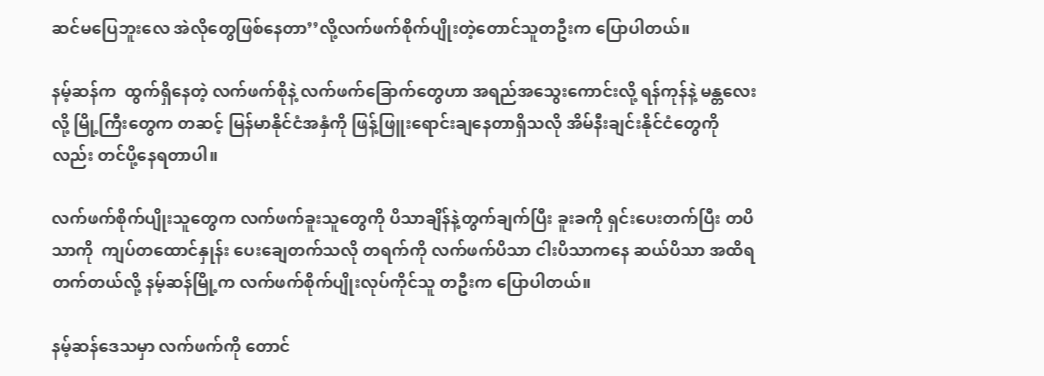ဆင်မပြေဘူးလေ အဲလိုတွေဖြစ်နေတာ’’လို့လက်ဖက်စိုက်ပျိုးတဲ့တောင်သူတဦးက ပြောပါတယ်။

နမ့်ဆန်က  ထွက်ရှိနေတဲ့ လက်ဖက်စိုနဲ့ လက်ဖက်ခြောက်တွေဟာ အရည်အသွေးကောင်းလို့ ရန်ကုန်နဲ့ မန္တလေးလို့ မြို့ကြီးတွေက တဆင့် မြန်မာနိုင်ငံအနှံကို ဖြန့်ဖြူးရောင်းချနေတာရှိသလို အိမ်နီးချင်းနိုင်ငံတွေကိုလည်း တင်ပို့နေရတာပါ။

လက်ဖက်စိုက်ပျိုးသူတွေက လက်ဖက်ခူးသူတွေကို ပိသာချိန်နဲ့တွက်ချက်ပြီး ခူးခကို ရှင်းပေးတက်ပြီး တပိသာကို  ကျပ်တထောင်နှုန်း ပေးချေတက်သလို တရက်ကို လက်ဖက်ပိသာ ငါးပိသာကနေ ဆယ်ပိသာ အထိရတက်တယ်လို့ နမ့်ဆန်မြို့က လက်ဖက်စိုက်ပျိုးလုပ်ကိုင်သူ တဦးက ပြောပါတယ်။

နမ့်ဆန်ဒေသမှာ လက်ဖက်ကို တောင်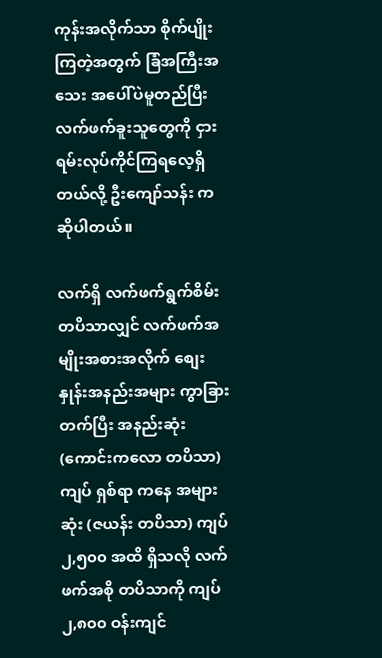ကုန်းအလိုက်သာ စိုက်ပျိုးကြတဲ့အတွက် ခြံအကြီးအသေး အပေါ်ပဲမူတည်ပြီး လက်ဖက်ခူးသူတွေကို ငှားရမ်းလုပ်ကိုင်ကြရလေ့ရှိတယ်လို့ ဦးကျော်သန်း ကဆိုပါတယ်။

လက်ရှိ လက်ဖက်ရွက်စိမ်း တပိသာလျှင် လက်ဖက်အမျိုးအစားအလိုက် စျေးနှုန်းအနည်းအများ ကွာခြားတက်ပြီး အနည်းဆုံး (ကောင်းကလော တပိသာ) ကျပ် ရှစ်ရာ ကနေ အများဆုံး (ဇယန်း တပိသာ) ကျပ် ၂,၅၀၀ အထိ ရှိသလို လက်ဖက်အစို တပိသာကို ကျပ် ၂,၈၀၀ ဝန်းကျင်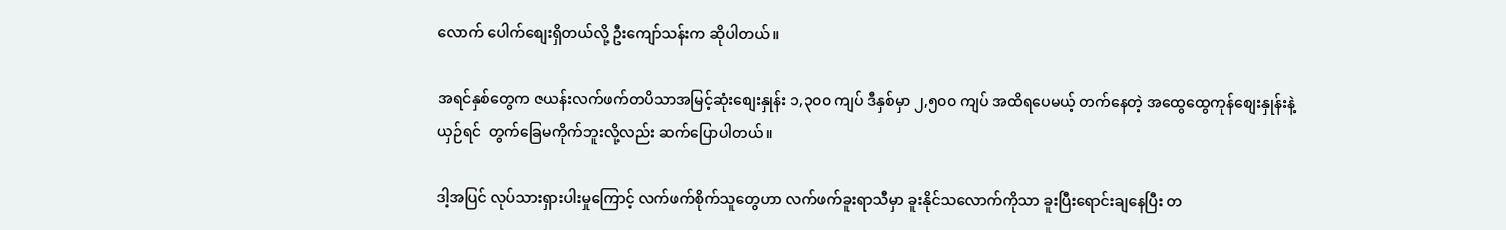လောက် ပေါက်စျေးရှိတယ်လို့ ဦးကျော်သန်းက ဆိုပါတယ်။

အရင်နှစ်တွေက ဇယန်းလက်ဖက်တပိသာအမြင့်ဆုံးစျေးနှုန်း ၁,၃၀၀ ကျပ် ဒီနှစ်မှာ ၂,၅၀၀ ကျပ် အထိရပေမယ့် တက်နေတဲ့ အထွေထွေကုန်စျေးနှုန်းနဲ့ယှဉ်ရင်  တွက်ခြေမကိုက်ဘူးလို့လည်း ဆက်ပြောပါတယ်။

ဒါ့အပြင် လုပ်သားရှားပါးမှုကြောင့် လက်ဖက်စိုက်သူတွေဟာ လက်ဖက်ခူးရာသီမှာ ခူးနိုင်သလောက်ကိုသာ ခူးပြီးရောင်းချနေပြီး တ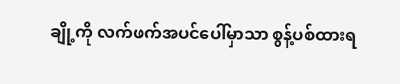ချို့ကို လက်ဖက်အပင်ပေါ်မှာသာ စွန့်ပစ်ထားရ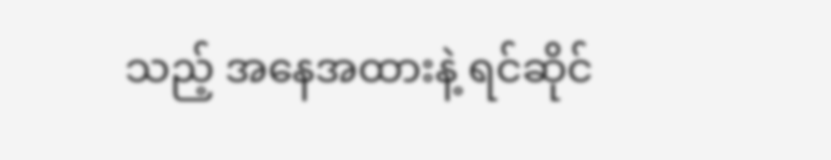သည့် အနေအထားနဲ့ ရင်ဆိုင်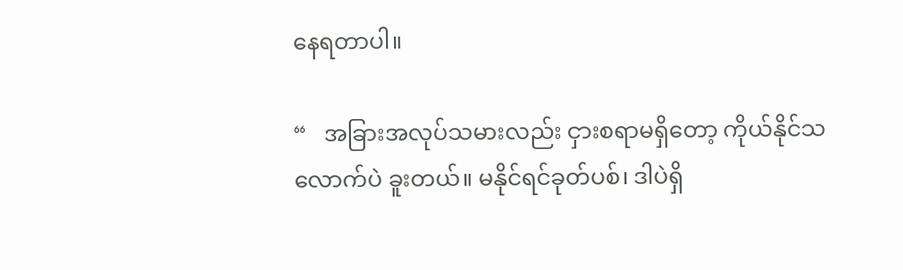နေရတာပါ။

“   အခြားအလုပ်သမားလည်း ငှားစရာမရှိတော့ ကိုယ်နိုင်သလောက်ပဲ ခူးတယ်။ မနိုင်ရင်ခုတ်ပစ်၊ ဒါပဲရှိ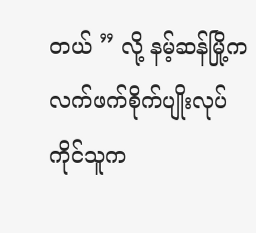တယ် ” လို့ နမ့်ဆန်မြို့က လက်ဖက်စိုက်ပျိုးလုပ်ကိုင်သူက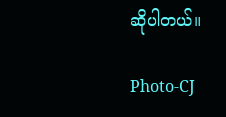ဆိုပါတယ်။

Photo-CJ